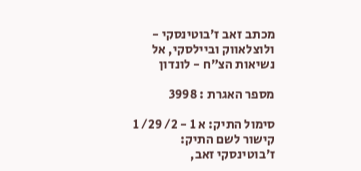מכתב זאב ז'בוטינסקי - ולוצלאווק וביילסקי, אל נשיאות הצ"ח - לונדון

מספר האגרת : 3998

סימול התיק: א 1 - 2/ 29/ 1
קישור לשם התיק: ז'בוטינסקי זאב,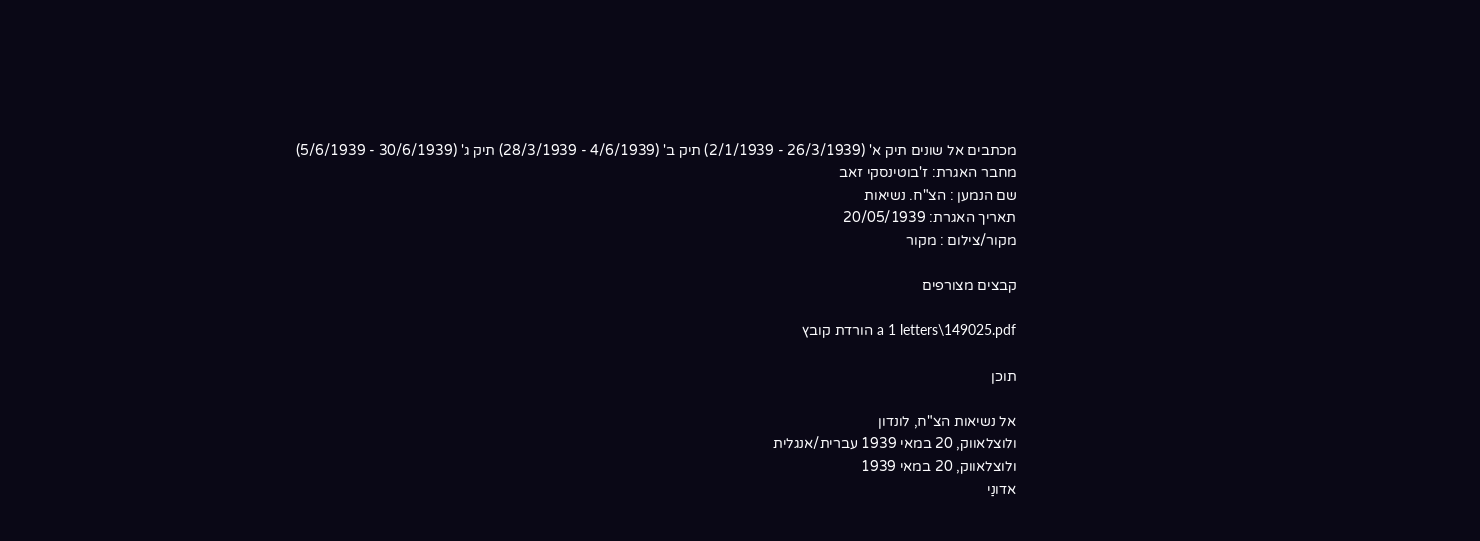מכתבים אל שונים תיק א' (26/3/1939 - 2/1/1939) תיק ב' (4/6/1939 - 28/3/1939) תיק ג' (30/6/1939 - 5/6/1939)
מחבר האגרת: ז'בוטינסקי זאב
שם הנמען : הצ"ח. נשיאות
תאריך האגרת: 20/05/1939
מקור/צילום : מקור

קבצים מצורפים

a 1 letters\149025.pdf הורדת קובץ

תוכן

אל נשיאות הצ"ח, לונדון
ולוצלאווק, 20 במאי 1939 עברית/אנגלית
ולוצלאווק, 20 במאי 1939
אדונַי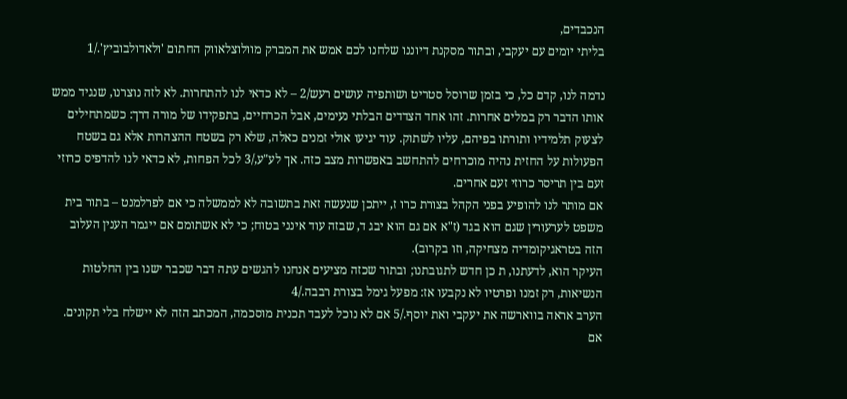הנכבדים,
בליתי יומים עם יעקבי, ובתור מסקנת דיוננו שלחנו לכם אמש את המברק מוולוצלאווק החתום 'ולאדולבוביץ'./1

נדמה לנו, קדם כל, כי בזמן שרוסל סטריט ושותפיה עושים רעש/2 – לא כדאי לנו להתחרות. לא לזה נוצרנו, שנגיד ממש אותו הדבר רק במלים אחרות. זהו אחד הצדדים הבלתי נעימים, אבל הכרחיים, בתפקידו של מורה דרך: כשמתחילים לצעוק תלמידיו ותורתו בפיהם, עליו לשתוק. עוד יגיעו אולי זמנים כאלה, שלא רק בשטח ההצהרות אלא גם בשטח הפעולות על החזית נהיה מוכרחים להתחשב באפשרות מצב כזה. אך לע"ע,/3 לכל הפחות, לא כדאי לנו להדפיס כרוזי זעם בין תריסר כרוזי זעם אחרים.
אם מותר לנו להופיע בפני הקהל בצורת כרו ז, ייתכן שנעשה זאת בתשובה לא לממשלה כי אם לפרלמנט – בתור בית משפט לערעורין שגם הוא בגד (ז"א אם גם הוא יבג ד, שבזה עוד אינני בטוח; כי לא אשתומם אם ייגמר הענין העלוב הזה בטראגיקומדיה מצחיקה, וזו בקרוב).
העיקר הוא, לדעתנו, ת כן חדש לתגובתנו; ובתור שכזה מציעים אנחנו להגשים עתה דבר שכבר ישנו בין החלטות הנשיאות, רק זמנו ופרטיו לא נקבעו אז: מפעל גימל בצורת רבבה./4
הערב אראה בווארשה את יעקבי ואת יוסף./5 אם לא נוכל לעבד תכנית מוסכמה, המכתב הזה לא יישלח בלי תקונים. אם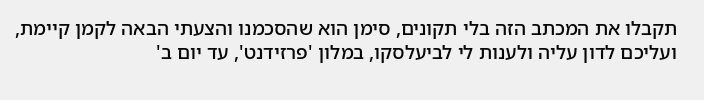תקבלו את המכתב הזה בלי תקונים, סימן הוא שהסכמנו והצעתי הבאה לקמן קיימת, ועליכם לדון עליה ולענות לי לביעלסקו, במלון 'פרזידנט', עד יום ב'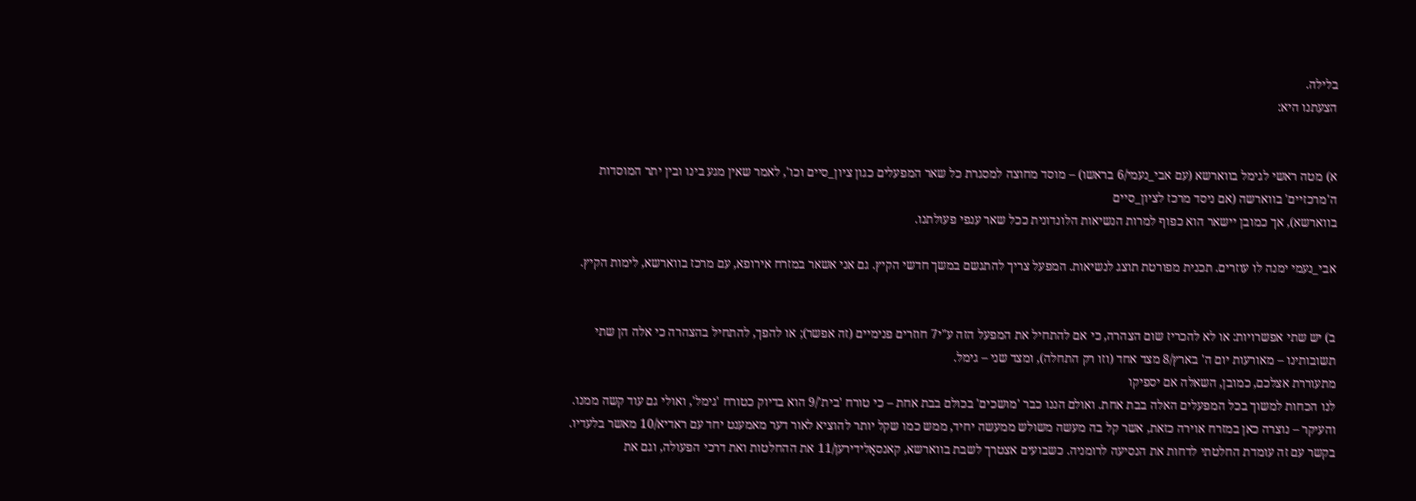בלילה.
הצעתנו היא:


א) מטה ראשי לגימל בווארשא (עם אבי_נעמי/6 בראשו) – מוסד מחוצה למסגרת כל שאר המפעלים כגון ציון_סיים וכו', לאמר שאין מגע בינו ובין יתר המוסדות ה'מרכזיים' בווארשה (אם ניסד מרכז לציון_סיים
בווארשא), אך כמובן יישאר הוא כפוף למרות הנשיאות הלונדונית ככל שאר ענפי פעולתנו.

אבי_נעמי ימנה לו עוזרים. תכנית מפורטת תוצג לנשיאות. המפעל צריך להתגשם במשך חדשי הקיץ. גם אני אשאר במזרח אירופא, עם מרכז בווארשא, לימות הקיץ.


ב) יש שתי אפשרויות: או לא להכריז שום הצהרה, כי אם להתחיל את המפעל הזה ע"י7 חוזרים פנימיים (זה אפשר); או להפך, להתחיל בהצהרה כי אלה הן שתי תשובותינו – מאורעות יום ה' בארץ/8 מצד אחד (וזו רק התחלה), ומצד שני – גימל.
מתעוררת אצלכם, כמובן, השאלה אם יספיקו
לנו הכחות למשוך בכל המפעלים האלה בבת אחת. ואולם הננו כבר 'מושכים' בכולם בבת אחת – כי טורח 'בית'/9 הוא בדיוק כטורח 'גימל', ואולי גם עוד קשה ממנו. והעיקר – נוצרה כאן במזרח אוירה כזאת, אשר קל בה מעשה משולש ממעשה יחיד, ממש כמו שקל יותר להוציא לאור דער מאמענט יחד עם ראדיא/10 מאשר בלעדיו.
בקשר עם זה עומדת החלטתי לדחות את הנסיעה לרומניה. כשבועים אצטרך לשבת בווארשא, קאנסאָלידירען/11 את ההחלטות ואת דרכי הפעולה, וגם את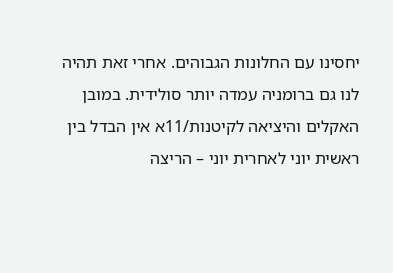יחסינו עם החלונות הגבוהים. אחרי זאת תהיה לנו גם ברומניה עמדה יותר סולידית. במובן האקלים והיציאה לקיטנות/11א אין הבדל בין ראשית יוני לאחרית יוני – הריצה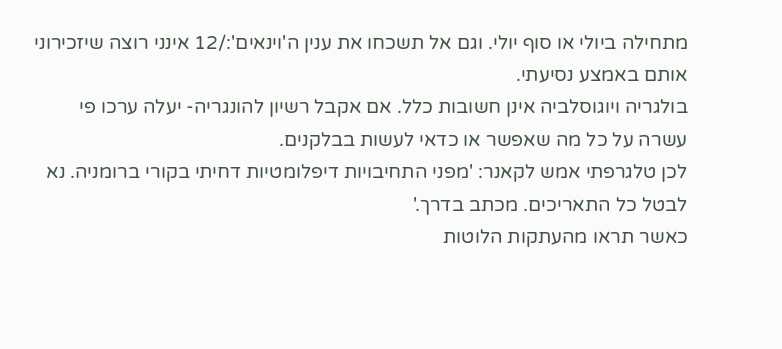מתחילה ביולי או סוף יולי. וגם אל תשכחו את ענין ה'וינאים':/12 אינני רוצה שיזכירוני אותם באמצע נסיעתי.
בולגריה ויוגוסלביה אינן חשובות כלל. אם אקבל רשיון להונגריה- יעלה ערכו פי עשרה על כל מה שאפשר או כדאי לעשות בבלקנים.
לכן טלגרפתי אמש לקאנר: 'מפני התחיבויות דיפלומטיות דחיתי בקורי ברומניה. נא לבטל כל התאריכים. מכתב בדרך.'
כאשר תראו מהעתקות הלוטות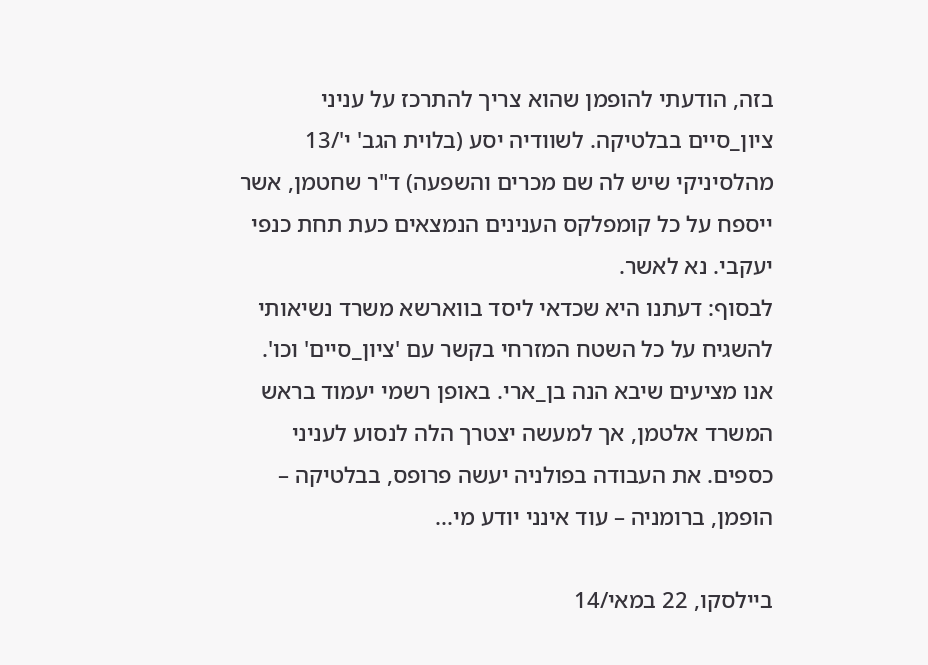בזה, הודעתי להופמן שהוא צריך להתרכז על עניני
ציון_סיים בבלטיקה. לשוודיה יסע (בלוית הגב' י'/13 מהלסיניקי שיש לה שם מכרים והשפעה) ד"ר שחטמן, אשר ייספח על כל קומפלקס הענינים הנמצאים כעת תחת כנפי יעקבי. נא לאשר.
לבסוף: דעתנו היא שכדאי ליסד בווארשא משרד נשיאותי להשגיח על כל השטח המזרחי בקשר עם 'ציון_סיים' וכו'. אנו מציעים שיבא הנה בן_ארי. באופן רשמי יעמוד בראש המשרד אלטמן, אך למעשה יצטרך הלה לנסוע לעניני כספים. את העבודה בפולניה יעשה פרופס, בבלטיקה – הופמן, ברומניה – עוד אינני יודע מי...

ביילסקו, 22 במאי/14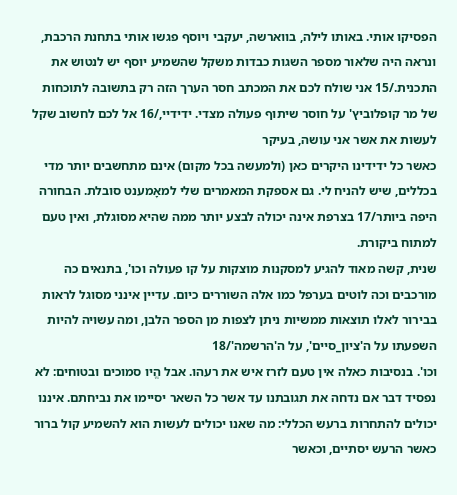הפסיקו אותי. באותו לילה, בווארשה, יעקבי ויוסף פגשו אותי בתחנת הרכבת, ונראה היה שלאור מספר השגות כבדות משקל שהשמיע יוסף יש לנטוש את התכנית./15 אני שולח לכם את המכתב חסר הערך הזה רק בתשובה לתוכחות של מר קופלוביץ' על חוסר שיתוף פעולה מצדי. ידידיי,/16 אל לכם לחשוב שקל לעשות את אשר אני עושה, בעיקר
כאשר כל ידידינו היקרים כאן (ולמעשה בכל מקום) אינם מתחשבים יותר מדי בכללים, שיש להניח לי. גם אספקת המאמרים שלי למאָמענט סובלת. הבחורה היפה ביותר/17 בצרפת אינה יכולה לבצע יותר ממה שהיא מסוגלת, ואין טעם למתוח ביקורת.
שנית, קשה מאוד להגיע למסקנות מוצקות על קו פעולה וכו', בתנאים כה מורכבים וכה לוטים בערפל כמו אלה השוררים כיום. עדיין אינני מסוגל לראות בבירור לאלו תוצאות ממשיות ניתן לצפות מן הספר הלבן, ומה עשויה להיות השפעתו על ה'ציון_סיים', על ה'הרשמה'/18
וכו'. בנסיבות כאלה אין טעם לזרז איש את רעהו. אבל הֱיו סמוכים ובטוחים: לא נפסיד דבר אם נדחה את תגובתנו עד אשר כל השאר יסיימו את נביחתם. איננו יכולים להתחרות ברעש הכללי: מה שאנו יכולים לעשות הוא להשמיע קול ברור כאשר הרעש יסתיים, וכאשר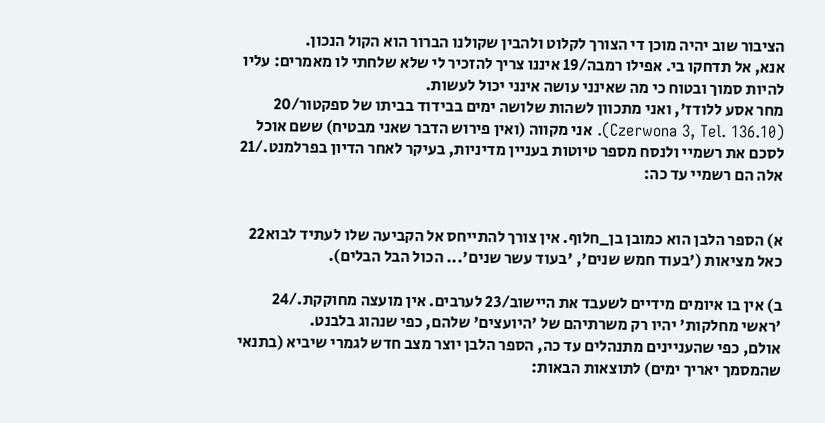הציבור שוב יהיה מוכן די הצורך לקלוט ולהבין שקולנו הברור הוא הקול הנכון.
אנא, אל תדחקו בי. אפילו רמבה/19 איננו צריך להזכיר לי שלא שלחתי לו מאמרים: עליו להיות סמוך ובטוח כי מה שאינני עושה אינני יכול לעשות.
מחר אסע ללודז', ואני מתכוון לשהות שלושה ימים בבידוד בביתו של ספקטור/20 (Czerwona 3, Tel. 136.10). אני מקווה (ואין פירוש הדבר שאני מבטיח) ששם אוכל לסכם את רשמיי ולנסח מספר טיוטות בעניין מדיניות, בעיקר לאחר הדיון בפרלמנט./21
אלה הם רשמיי עד כה:


א) הספר הלבן הוא כמובן בן_חלוף. אין צורך להתייחס אל הקביעה שלו לעתיד לבוא22 כאל מציאות ('בעוד חמש שנים', 'בעוד עשר שנים'... הכול הבל הבלים).

ב) אין בו איומים מידיים לשעבד את היישוב/23 לערבים. אין מועצה מחוקקת./24 'ראשי מחלקות' יהיו רק משרתיהם של 'היועצים' שלהם, כפי שנהוג בלבנט.
אולם, כפי שהעניינים מתנהלים עד כה, הספר הלבן יוצר מצב חדש לגמרי שיביא (בתנאי שהמסמך יאריך ימים) לתוצאות הבאות: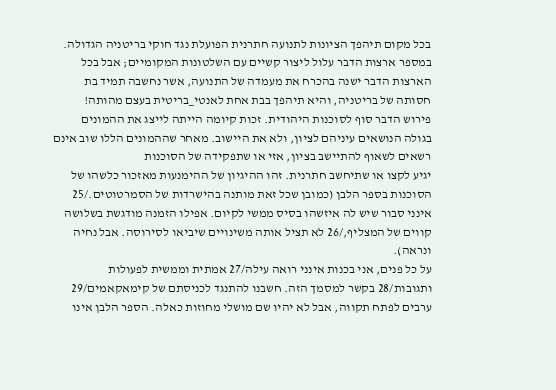בכל מקום תיהפך הציונות לתנועה חתרנית הפועלת נגד חוקי בריטניה הגדולה. במספר ארצות הדבר עלול ליצור קשיים עם השלטונות המקומיים; אבל בכל הארצות הדבר ישנה בהכרח את מעמדה של התנועה, אשר נחשבה תמיד בת חסותה של בריטניה, והיא תיהפך בבת אחת לאנטי_בריטית בעצם מהותה!
פירוש הדבר סוף לסוכנות היהודית. זכות קיומה הייתה לייצג את ההמונים בגולה הנושאים עיניהם לציון, ולא את היישוב. מאחר שההמונים הללו שוב אינם רשאים לשאוף להתיישב בציון, אזי או שתפקידה של הסוכנות
יגיע לקצו או שתיחשב חתרנית. זהו ההיגיון של ההימנעות מאזכור כלשהו של הסוכנות בספר הלבן (כמובן שכל זאת מותנה בהישרדות של הסמרטוטים./25
אינני סבור שיש לה איזשהו בסיס ממשי לקיום. אפילו הזמנה מודגשת בשלושה קווים של המצליף,/26 לא תציל אותה משינויים שיביאו לסירוסה. אבל נחיה ונראה).
על כל פנים, אני בכנות אינני רואה עילה/27 אמתית וממשית לפעולות ותגובות/28 בקשר למסמך הזה. חשבנו להתנגד לכניסתם של קימאקאמים/29 ערבים לפתח תקווה, אבל לא יהיו שם מושלי מחוזות כאלה. הספר הלבן אינו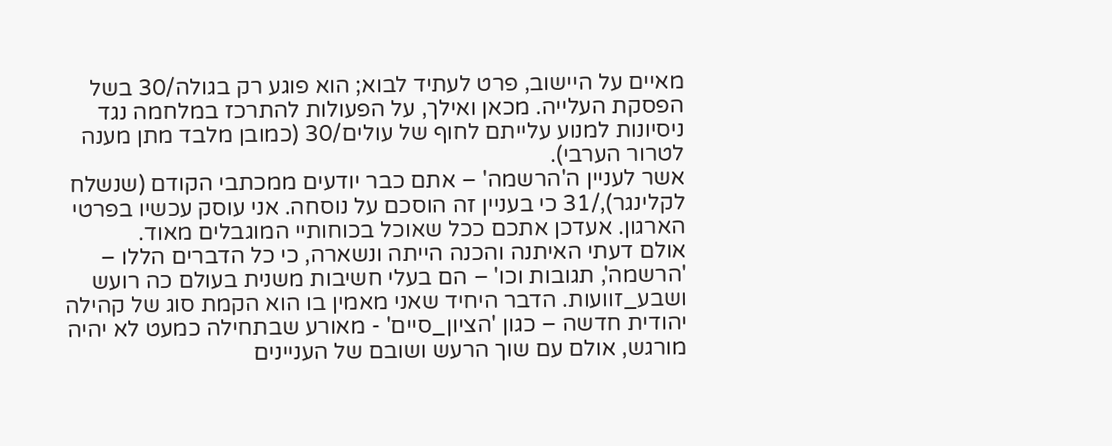מאיים על היישוב, פרט לעתיד לבוא; הוא פוגע רק בגולה/30 בשל הפסקת העלייה. מכאן ואילך, על הפעולות להתרכז במלחמה נגד ניסיונות למנוע עלייתם לחוף של עולים/30 (כמובן מלבד מתן מענה לטרור הערבי).
אשר לעניין ה'הרשמה' – אתם כבר יודעים ממכתבי הקודם (שנשלח לקלינגר),/31 כי בעניין זה הוסכם על נוסחה. אני עוסק עכשיו בפרטי הארגון. אעדכן אתכם ככל שאוכל בכוחותיי המוגבלים מאוד.
אולם דעתי האיתנה והכנה הייתה ונשארה, כי כל הדברים הללו – 'הרשמה', תגובות וכו' – הם בעלי חשיבות משנית בעולם כה רועש ושבע_זוועות. הדבר היחיד שאני מאמין בו הוא הקמת סוג של קהילה יהודית חדשה – כגון 'הציון_סיים' - מאורע שבתחילה כמעט לא יהיה מורגש, אולם עם שוך הרעש ושובם של העניינים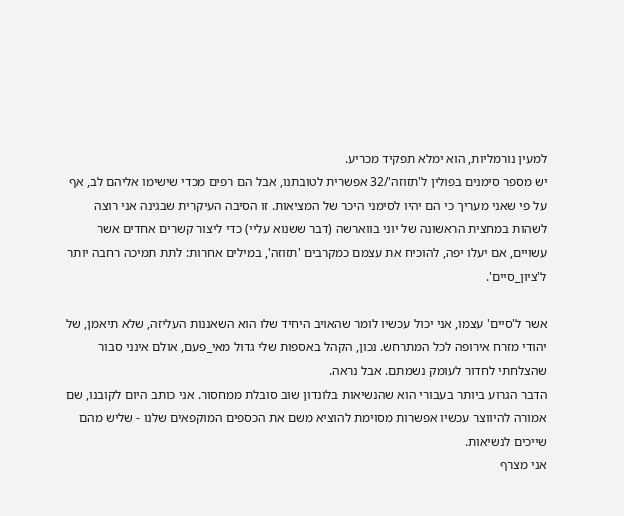למעין נורמליות, הוא ימלא תפקיד מכריע.
יש מספר סימנים בפולין ל'תזוזה'/32 אפשרית לטובתנו, אבל הם רפים מכדי שישימו אליהם לב, אף על פי שאני מעריך כי הם יהיו לסימני היכר של המציאות. זו הסיבה העיקרית שבגינה אני רוצה לשהות במחצית הראשונה של יוני בווארשה (דבר ששנוא עליי) כדי ליצור קשרים אחדים אשר עשויים, אם יעלו יפה, להוכיח את עצמם כמקרבים 'תזוזה', במילים אחרות: לתת תמיכה רחבה יותר ל'ציון_סיים'.

אשר ל'סיים' עצמו, אני יכול עכשיו לומר שהאויב היחיד שלו הוא השאננות העליזה, שלא תיאמן, של יהודי מזרח אירופה לכל המתרחש. נכון, הקהל באספות שלי גדול מאי_פעם, אולם אינני סבור שהצלחתי לחדור לעומק נשמתם. אבל נראה.
הדבר הגרוע ביותר בעבורי הוא שהנשיאות בלונדון שוב סובלת ממחסור. אני כותב היום לקובנו, שם אמורה להיווצר עכשיו אפשרות מסוימת להוציא משם את הכספים המוקפאים שלנו - שליש מהם שייכים לנשיאות.
אני מצרף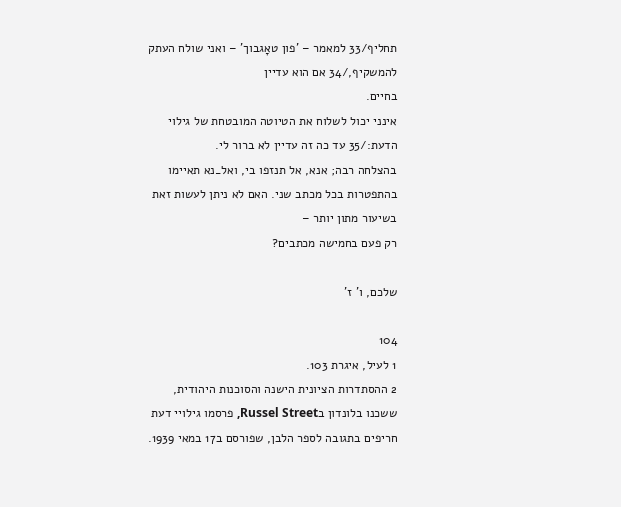תחליף/33 למאמר – 'פון טאָגבוך' – ואני שולח העתק להמשקיף,/34 אם הוא עדיין
בחיים.
אינני יכול לשלוח את הטיוטה המובטחת של גילוי הדעת:/35 עד כה זה עדיין לא ברור לי.
בהצלחה רבה; אנא, אל תנזפו בי, ואל_נא תאיימו בהתפטרות בכל מכתב שני. האם לא ניתן לעשות זאת בשיעור מתון יותר –
רק פעם בחמישה מכתבים?

שלכם, ו' ז'

104
1 לעיל, איגרת 103.
2 ההסתדרות הציונית הישנה והסוכנות היהודית, ששכנו בלונדון בRussel Street, פרסמו גילויי דעת חריפים בתגובה לספר הלבן, שפורסם ב17 במאי 1939.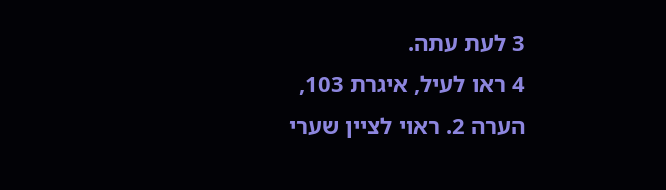3 לעת עתה.
4 ראו לעיל, איגרת 103, הערה 2. ראוי לציין שערי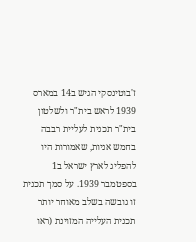ז'בוטינסקי הגיש ב14 במארס 1939 לראש בית"ר ולשלטון בית"ר תכנית לעליית רבבה בחמש אניות, שאמורות היו להפליג לארץ ישראל ב1 בספטמבר 1939. על סמך תכנית זו גובשה בשלב מאוחר יותר תכנית העלייה המזוינת (ראו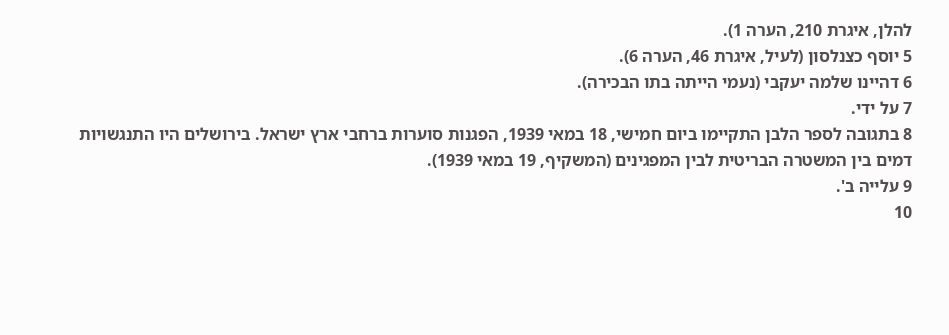להלן, איגרת 210, הערה 1).
5 יוסף כצנלסון (לעיל, איגרת 46, הערה 6).
6 דהיינו שלמה יעקבי (נעמי הייתה בתו הבכירה).
7 על ידי.
8 בתגובה לספר הלבן התקיימו ביום חמישי, 18 במאי 1939, הפגנות סוערות ברחבי ארץ ישראל. בירושלים היו התנגשויות דמים בין המשטרה הבריטית לבין המפגינים (המשקיף, 19 במאי 1939).
9 עלייה ב'.
10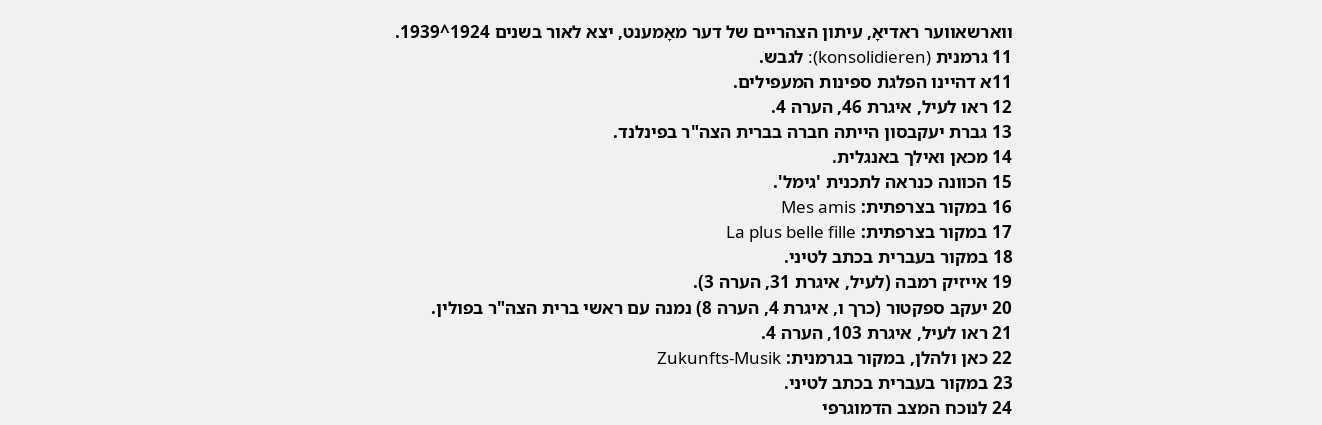ווארשאווער ראדיאָ, עיתון הצהריים של דער מאָמענט, יצא לאור בשנים 1924^1939.
11 גרמנית (konsolidieren): לגבש.
11א דהיינו הפלגת ספינות המעפילים.
12 ראו לעיל, איגרת 46, הערה 4.
13 גברת יעקבסון הייתה חברה בברית הצה"ר בפינלנד.
14 מכאן ואילך באנגלית.
15 הכוונה כנראה לתכנית 'גימל'.
16 במקור בצרפתית: Mes amis
17 במקור בצרפתית: La plus belle fille
18 במקור בעברית בכתב לטיני.
19 אייזיק רמבה (לעיל, איגרת 31, הערה 3).
20 יעקב ספקטור (כרך ו, איגרת 4, הערה 8) נמנה עם ראשי ברית הצה"ר בפולין.
21 ראו לעיל, איגרת 103, הערה 4.
22 כאן ולהלן, במקור בגרמנית: Zukunfts-Musik
23 במקור בעברית בכתב לטיני.
24 לנוכח המצב הדמוגרפי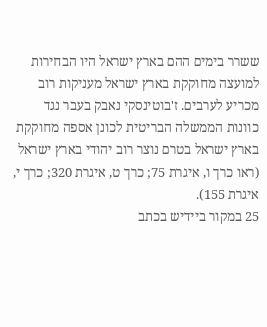ששרר בימים ההם בארץ ישראל היו הבחירות למועצה מחוקקת בארץ ישראל מעניקות רוב מכריע לערבים. ז'בוטינסקי נאבק בעבר נגד כוונות הממשלה הבריטית לכונן אספה מחוקקת בארץ ישראל בטרם נוצר רוב יהודי בארץ ישראל (ראו כרך ו, איגרת 75; כרך ט, איגרת 320; כרך י, איגרת 155).
25 במקור ביידיש בכתב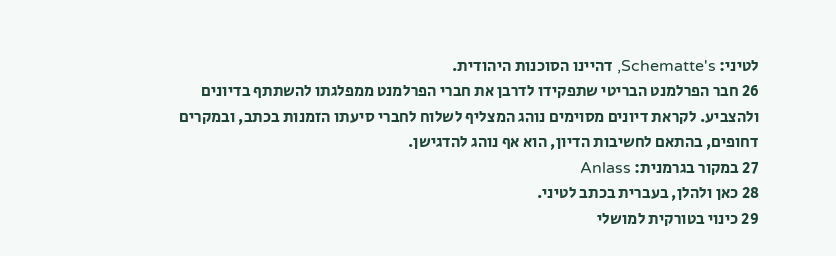לטיני: Schematte's, דהיינו הסוכנות היהודית.
26 חבר הפרלמנט הבריטי שתפקידו לדרבן את חברי הפרלמנט ממפלגתו להשתתף בדיונים
ולהצביע. לקראת דיונים מסוימים נוהג המצליף לשלוח לחברי סיעתו הזמנות בכתב, ובמקרים דחופים, בהתאם לחשיבות הדיון, הוא אף נוהג להדגישן.
27 במקור בגרמנית: Anlass
28 כאן ולהלן, בעברית בכתב לטיני.
29 כינוי בטורקית למושלי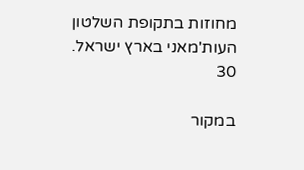מחוזות בתקופת השלטון העות'מאני בארץ ישראל.
30

במקור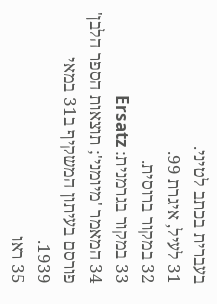בעברית בכתב לטיני.
31 לעיל, איגרת 99.
32 במקור ברוסית.
33 במקור בגרמנית: Ersatz
34 המאמר 'מיומני'; תוצאות הספר הלבן' פורסם בעיתון המשקיף ב31 במאי 1939.
35 ראו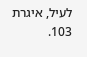לעיל, איגרת 103.